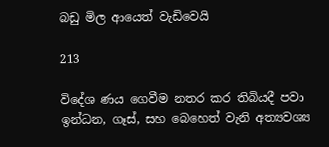බඩු මිල ආයෙත් වැඩිවෙයි

213

විදේශ ණය ගෙවීම නතර කර තිබියදී පවා ඉන්ධන, ගෑස්, සහ බෙහෙත් වැනි අත්‍යවශ්‍ය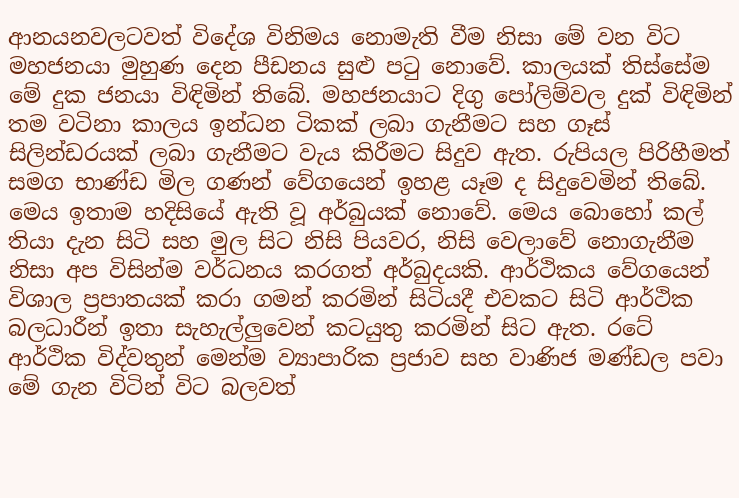ආනයනවලටවත් විදේශ විනිමය නොමැති වීම නිසා මේ වන විට මහජනයා මුහුණ දෙන පීඩනය සුළු පටු නොවේ. කාලයක් තිස්සේම මේ දුක ජනයා විඳිමින් තිබේ. මහජනයාට දිගු පෝලිම්වල දුක් විඳිමින් තම වටිනා කාලය ඉන්ධන ටිකක් ලබා ගැනීමට සහ ගෑස් සිලින්ඩරයක් ලබා ගැනීමට වැය කිරීමට සිදුව ඇත. රුපියල පිරිහීමත් සමග භාණ්ඩ මිල ගණන් වේගයෙන් ඉහළ යෑම ද සිදුවෙමින් තිබේ. මෙය ඉතාම හදිසියේ ඇති වූ අර්බුයක් නොවේ. මෙය බොහෝ කල් තියා දැන සිටි සහ මුල සිට නිසි පියවර, නිසි වෙලාවේ නොගැනීම නිසා අප විසින්ම වර්ධනය කරගත් අර්බුදයකි. ආර්ථිකය වේගයෙන් විශාල ප්‍රපාතයක් කරා ගමන් කරමින් සිටියදී එවකට සිටි ආර්ථික බලධාරීන් ඉතා සැහැල්ලුවෙන් කටයුතු කරමින් සිට ඇත. රටේ ආර්ථික විද්වතුන් මෙන්ම ව්‍යාපාරික ප්‍රජාව සහ වාණිජ මණ්ඩල පවා මේ ගැන විටින් විට බලවත්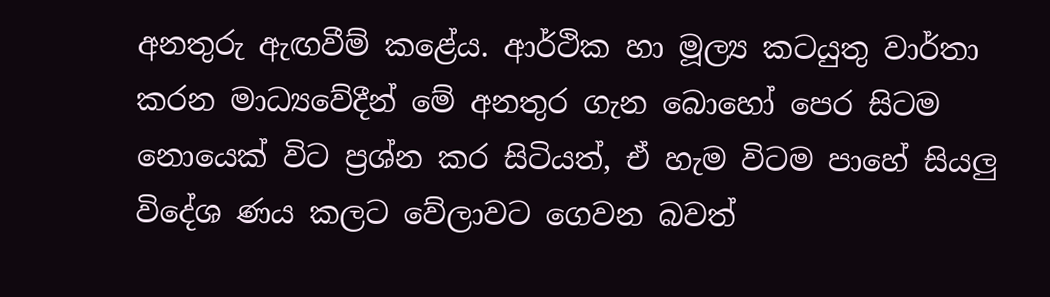අනතුරු ඇඟවීම් කළේය. ආර්ථික හා මූල්‍ය කටයුතු වාර්තා කරන මාධ්‍යවේදීන් මේ අනතුර ගැන බොහෝ පෙර සිටම නොයෙක් විට ප්‍රශ්න කර සිටියත්, ඒ හැම විටම පාහේ සියලු විදේශ ණය කලට වේලාවට ගෙවන බවත්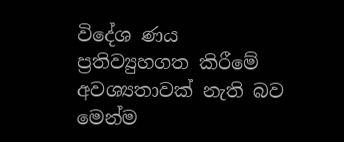විදේශ ණය ප්‍රතිව්‍යුහගත කිරීමේ අවශ්‍යතාවක් නැති බව මෙන්ම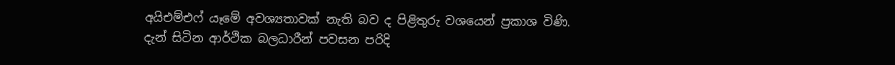අයිඑම්එෆ් යෑමේ අවශ්‍යතාවක් නැති බව ද පිළිතුරු වශයෙන් ප්‍රකාශ විණි. දැන් සිටින ආර්ථික බලධාරීන් පවසන පරිදි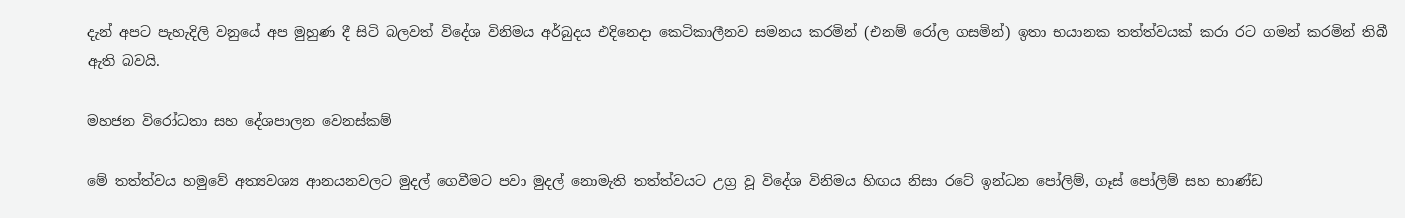දැන් අපට පැහැදිලි වනුයේ අප මුහුණ දී සිටි බලවත් විදේශ විනිමය අර්බුදය එදිනෙදා කෙටිකාලීනව සමනය කරමින් (එනම් රෝල ගසමින්) ඉතා භයානක තත්ත්වයක් කරා රට ගමන් කරමින් තිබී ඇති බවයි.

මහජන විරෝධතා සහ දේශපාලන වෙනස්කම්

මේ තත්ත්වය හමුවේ අත්‍යවශ්‍ය ආනයනවලට මුදල් ගෙවීමට පවා මුදල් නොමැති තත්ත්වයට උග්‍ර වූ විදේශ විනිමය හිඟය නිසා රටේ ඉන්ධන පෝලිම්, ගෑස් පෝලිම් සහ භාණ්ඩ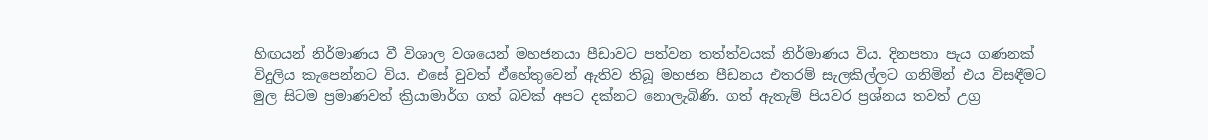හිඟයන් නිර්මාණය වී විශාල වශයෙන් මහජනයා පීඩාවට පත්වන තත්ත්වයක් නිර්මාණය විය. දිනපතා පැය ගණනක් විදුලිය කැපෙන්නට විය. එසේ වුවත් ඒහේතුවෙන් ඇතිව තිබූ මහජන පීඩනය එතරම් සැලකිල්ලට ගනිමින් එය විසඳීමට මුල සිටම ප්‍රමාණවත් ක්‍රියාමාර්ග ගත් බවක් අපට දක්නට නොලැබිණි. ගත් ඇතැම් පියවර ප්‍රශ්නය තවත් උග්‍ර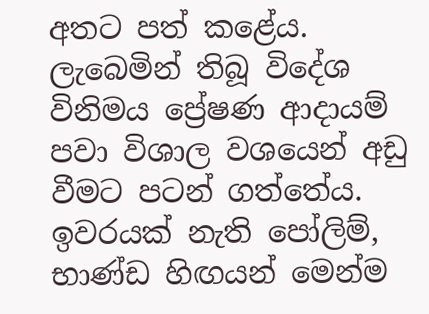අතට පත් කළේය. ලැබෙමින් තිබූ විදේශ විනිමය ප්‍රේෂණ ආදායම් පවා විශාල වශයෙන් අඩු වීමට පටන් ගත්තේය. ඉවරයක් නැති පෝලිම්, භාණ්ඩ හිඟයන් මෙන්ම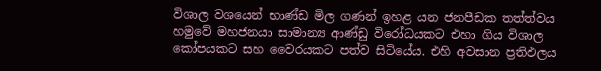විශාල වශයෙන් භාණ්ඩ මිල ගණන් ඉහළ යන ජනපීඩක තත්ත්වය හමුවේ මහජනයා සාමාන්‍ය ආණ්ඩු විරෝධයකට එහා ගිය විශාල කෝපයකට සහ වෛරයකට පත්ව සිටියේය. එහි අවසාන ප්‍රතිඵලය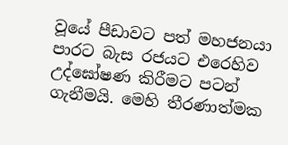වූයේ පීඩාවට පත් මහජනයා පාරට බැස රජයට එරෙහිව උද්ඝෝෂණ කිරීමට පටන් ගැනීමයි. මෙහි තීරණාත්මක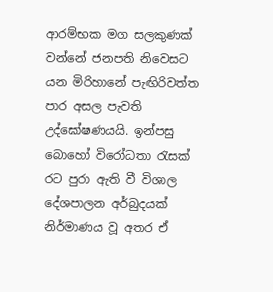ආරම්භක මග සලකුණක් වන්නේ ජනපති නිවෙසට යන මිරිහානේ පැඟිරිවත්ත පාර අසල පැවති උද්ඝෝෂණයයි. ඉන්පසු බොහෝ විරෝධතා රැසක් රට පුරා ඇති වී විශාල දේශපාලන අර්බුදයක් නිර්මාණය වූ අතර ඒ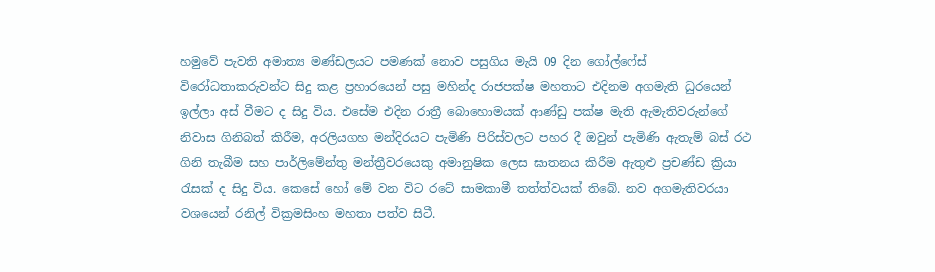හමුවේ පැවති අමාත්‍ය මණ්ඩලයට පමණක් නොව පසුගිය මැයි 09 දින ගෝල්ෆේස් විරෝධතාකරුවන්ට සිදු කළ ප්‍රහාරයෙන් පසු මහින්ද රාජපක්ෂ මහතාට එදිනම අගමැති ධුරයෙන් ඉල්ලා අස් වීමට ද සිදු විය. එසේම එදින රාත්‍රී බොහොමයක් ආණ්ඩු පක්ෂ මැති ඇමැතිවරුන්ගේ නිවාස ගිනිබත් කිරීම, අරලියගහ මන්දිරයට පැමිණි පිරිස්වලට පහර දී ඔවුන් පැමිණි ඇතැම් බස් රථ ගිනි තැබීම සහ පාර්ලිමේන්තු මන්ත්‍රීවරයෙකු අමානුෂික ලෙස ඝාතනය කිරීම ඇතුළු ප්‍රචණ්ඩ ක්‍රියා රැසක් ද සිදු විය. කෙසේ හෝ මේ වන විට රටේ සාමකාමී තත්ත්වයක් තිබේ. නව අගමැතිවරයා වශයෙන් රනිල් වික්‍රමසිංහ මහතා පත්ව සිටී.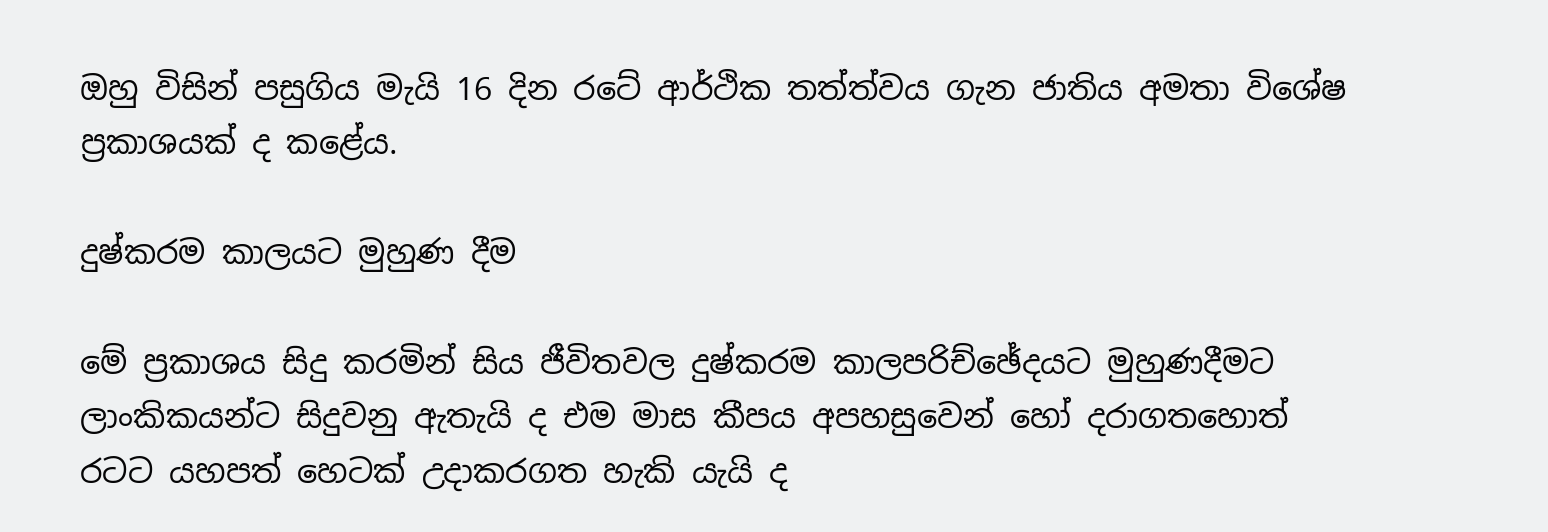ඔහු විසින් පසුගිය මැයි 16 දින රටේ ආර්ථික තත්ත්වය ගැන ජාතිය අමතා විශේෂ ප්‍රකාශයක් ද කළේය.

දුෂ්කරම කාලයට මුහුණ දීම

මේ ප්‍රකාශය සිදු කරමින් සිය ජීවිතවල දුෂ්කරම කාලපරිච්ඡේදයට මුහුණදීමට ලාංකිකයන්ට සිදුවනු ඇතැයි ද එම මාස කීපය අපහසුවෙන් හෝ දරාගතහොත් රටට යහපත් හෙටක් උදාකරගත හැකි යැයි ද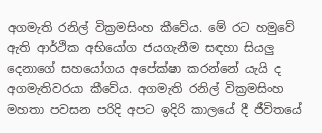අගමැති රනිල් වික්‍රමසිංහ කීවේය. මේ රට හමුවේ ඇති ආර්ථික අභියෝග ජයගැනීම සඳහා සියලු දෙනාගේ සහයෝගය අපේක්ෂා කරන්නේ යැයි ද අගමැතිවරයා කීවේය. අගමැති රනිල් වික්‍රමසිංහ මහතා පවසන පරිදි අපට ඉදිරි කාලයේ දී ජීවිතයේ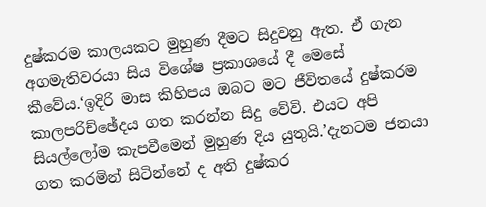දුෂ්කරම කාලයකට මුහුණ දීමට සිදුවනු ඇත. ඒ ගැන අගමැතිවරයා සිය විශේෂ ප්‍රකාශයේ දී මෙසේ කීවේය.‘ඉදිරි මාස කිහිපය ඔබට මට ජීවිතයේ දුෂ්කරම කාලපරිච්ඡේදය ගත කරන්න සිදු වේවි. එයට අපි සියල්ලෝම කැපවීමෙන් මුහුණ දිය යුතුයි.’දැනටම ජනයා ගත කරමින් සිටින්නේ ද අති දුෂ්කර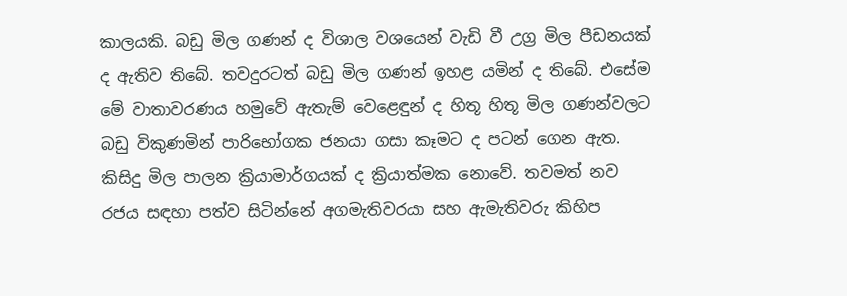කාලයකි. බඩු මිල ගණන් ද විශාල වශයෙන් වැඩි වී උග්‍ර මිල පීඩනයක් ද ඇතිව තිබේ. තවදුරටත් බඩු මිල ගණන් ඉහළ යමින් ද තිබේ. එසේම මේ වාතාවරණය හමුවේ ඇතැම් වෙළෙඳුන් ද හිතූ හිතූ මිල ගණන්වලට බඩු විකුණමින් පාරිභෝගක ජනයා ගසා කෑමට ද පටන් ගෙන ඇත. කිසිදු මිල පාලන ක්‍රියාමාර්ගයක් ද ක්‍රියාත්මක නොවේ. තවමත් නව රජය සඳහා පත්ව සිටින්නේ අගමැතිවරයා සහ ඇමැතිවරු කිහිප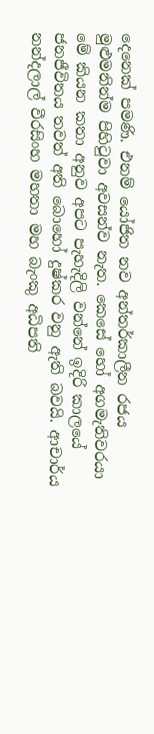දෙනෙක් පමණි. එනම් යෝජිත නව අන්තර්කාලීන රජය මුළුමනින්ම පිහිටුවා අවසන්ව නැත. කෙසේ හෝ අගමැතිවරයා මේ කියන කතා අනුව අපට පැහැදිලි වන්නේ ඉදිරි කාලයේ ජනජීවිතය තවත් අති බොහෝ දුෂ්කර වනු ඇති බවයි. ආචාර්ය නන්දලාල් වීරසිංහ මහතා මහ බැංකු අධිපති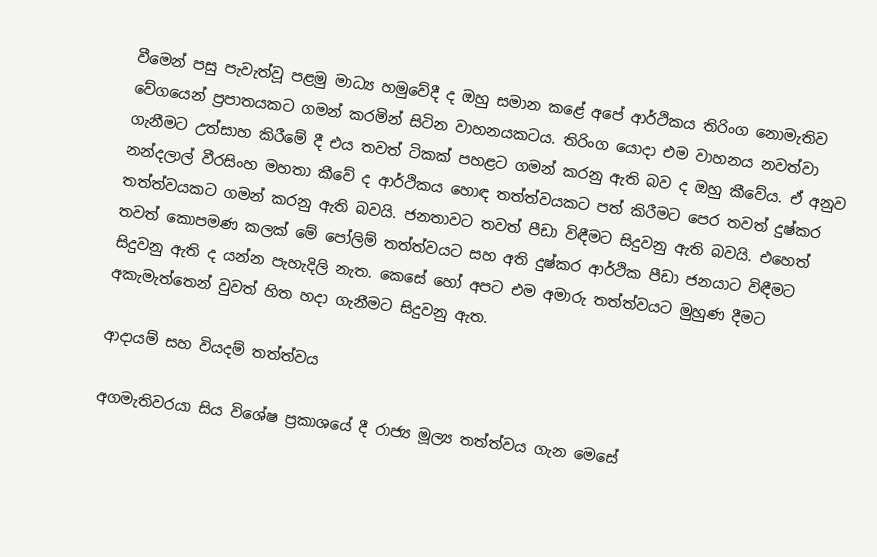වීමෙන් පසු පැවැත්වූ පළමු මාධ්‍ය හමුවේදී ද ඔහු සමාන කළේ අපේ ආර්ථිකය තිරිංග නොමැතිව වේගයෙන් ප්‍රපාතයකට ගමන් කරමින් සිටින වාහනයකටය. තිරිංග යොදා එම වාහනය නවත්වා ගැනීමට උත්සාහ කිරීමේ දී එය තවත් ටිකක් පහළට ගමන් කරනු ඇති බව ද ඔහු කීවේය. ඒ අනුව නන්දලාල් වීරසිංහ මහතා කීවේ ද ආර්ථිකය හොඳ තත්ත්වයකට පත් කිරීමට පෙර තවත් දුෂ්කර තත්ත්වයකට ගමන් කරනු ඇති බවයි. ජනතාවට තවත් පීඩා විඳීමට සිදුවනු ඇති බවයි. එහෙත් තවත් කොපමණ කලක් මේ පෝලිම් තත්ත්වයට සහ අති දුෂ්කර ආර්ථික පීඩා ජනයාට විඳීමට සිදුවනු ඇති ද යන්න පැහැදිලි නැත. කෙසේ හෝ අපට එම අමාරු තත්ත්වයට මුහුණ දීමට අකැමැත්තෙන් වුවත් හිත හදා ගැනීමට සිදුවනු ඇත.

ආදායම් සහ වියදම් තත්ත්වය

අගමැතිවරයා සිය විශේෂ ප්‍රකාශයේ දී රාජ්‍ය මූල්‍ය තත්ත්වය ගැන මෙසේ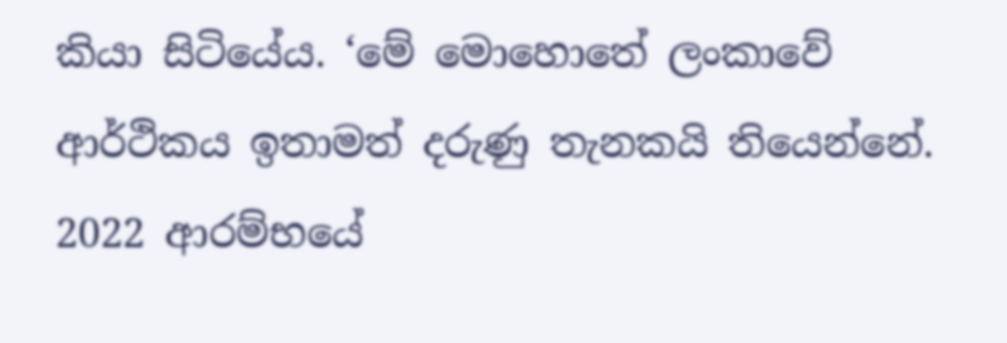කියා සිටියේය. ‘මේ මොහොතේ ලංකාවේ ආර්ථිකය ඉතාමත් දරුණු තැනකයි තියෙන්නේ. 2022 ආරම්භයේ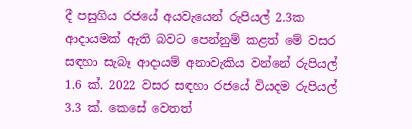දී පසුගිය රජයේ අයවැයෙන් රුපියල් 2.3ක ආදායමක් ඇති බවට පෙන්නුම් කළත් මේ වසර සඳහා සැබෑ ආදායම් අනාවැකිය වන්නේ රුපියල් 1.6 ක්. 2022 වසර සඳහා රජයේ වියදම රුපියල් 3.3 ක්. කෙසේ වෙතත්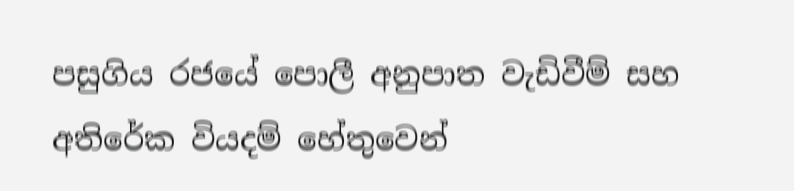පසුගිය රජයේ පොලී අනුපාත වැඩිවීම් සහ අතිරේක වියදම් හේතුවෙන්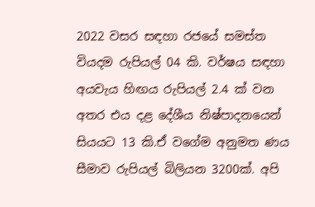2022 වසර සඳහා රජයේ සමස්ත වියදම රුපියල් 04 කි. වර්ෂය සඳහා අයවැය හිඟය රුපියල් 2.4 ක් වන අතර එය දළ දේශීය නිෂ්පාදනයෙන් සියයට 13 කි.ඒ වගේම අනුමත ණය සීමාව රුපියල් බිලියන 3200ක්. අපි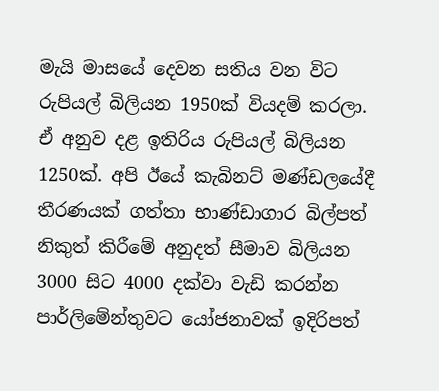මැයි මාසයේ දෙවන සතිය වන විට රුපියල් බිලියන 1950ක් වියදම් කරලා. ඒ අනුව දළ ඉතිරිය රුපියල් බිලියන 1250ක්. අපි ඊයේ කැබිනට් මණ්ඩලයේදී තීරණයක් ගත්තා භාණ්ඩාගාර බිල්පත් නිකුත් කිරීමේ අනුදත් සීමාව බිලියන 3000 සිට 4000 දක්වා වැඩි කරන්න පාර්ලිමේන්තුවට යෝජනාවක් ඉදිරිපත්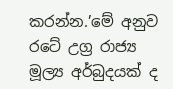කරන්න.’මේ අනුව රටේ උග්‍ර රාජ්‍ය මූල්‍ය අර්බුදයක් ද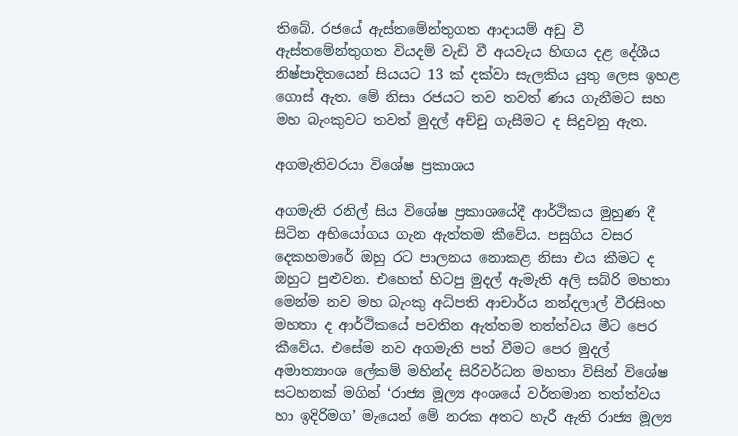තිබේ. රජයේ ඇස්තමේන්තුගත ආදායම් අඩු වී ඇස්තමේන්තුගත වියදම් වැඩි වී අයවැය හිඟය දළ දේශීය නිෂ්පාදිතයෙන් සියයට 13 ක් දක්වා සැලකිය යුතු ලෙස ඉහළ ගොස් ඇත. මේ නිසා රජයට තව තවත් ණය ගැනීමට සහ මහ බැංකුවට තවත් මුදල් අච්චු ගැසීමට ද සිදුවනු ඇත.

අගමැතිවරයා විශේෂ ප්‍රකාශය

අගමැති රනිල් සිය විශේෂ ප්‍රකාශයේදී ආර්ථිකය මුහුණ දී සිටින අභියෝගය ගැන ඇත්තම කීවේය. පසුගිය වසර දෙකහමාරේ ඔහු රට පාලනය නොකළ නිසා එය කීමට ද ඔහුට පුළුවන. එහෙත් හිටපු මුදල් ඇමැති අලි සබ්රි මහතා මෙන්ම නව මහ බැංකු අධිපති ආචාර්ය නන්දලාල් වීරසිංහ මහතා ද ආර්ථිකයේ පවතින ඇත්තම තත්ත්වය මීට පෙර කීවේය. එසේම නව අගමැති පත් වීමට පෙර මුදල් අමාත්‍යාංශ ලේකම් මහින්ද සිරිවර්ධන මහතා විසින් විශේෂ සටහනක් මගින් ‘රාජ්‍ය මූල්‍ය අංශයේ වර්තමාන තත්ත්වය හා ඉදිරිමග’ මැයෙන් මේ නරක අතට හැරී ඇති රාජ්‍ය මූල්‍ය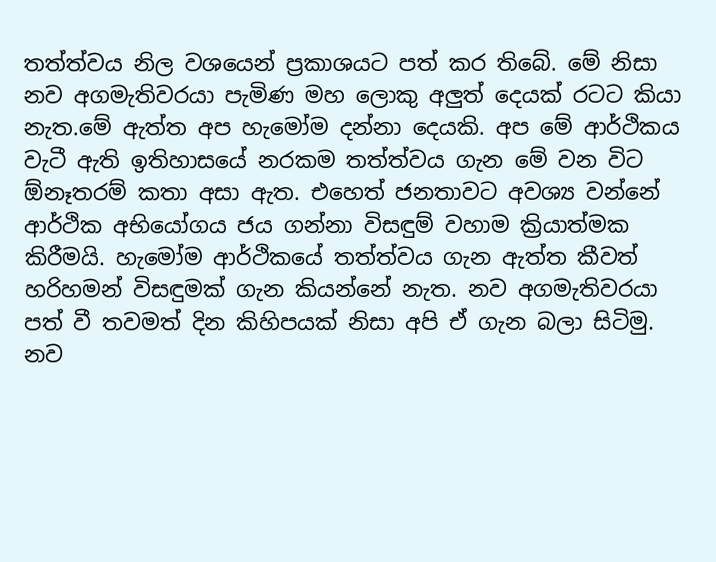තත්ත්වය නිල වශයෙන් ප්‍රකාශයට පත් කර තිබේ. මේ නිසා නව අගමැතිවරයා පැමිණ මහ ලොකු අලුත් දෙයක් රටට කියා නැත.මේ ඇත්ත අප හැමෝම දන්නා දෙයකි. අප මේ ආර්ථිකය වැටී ඇති ඉතිහාසයේ නරකම තත්ත්වය ගැන මේ වන විට ඕනෑතරම් කතා අසා ඇත. එහෙත් ජනතාවට අවශ්‍ය වන්නේ ආර්ථික අභියෝගය ජය ගන්නා විසඳුම් වහාම ක්‍රියාත්මක කිරීමයි. හැමෝම ආර්ථිකයේ තත්ත්වය ගැන ඇත්ත කීවත් හරිහමන් විසඳුමක් ගැන කියන්නේ නැත. නව අගමැතිවරයා පත් වී තවමත් දින කිහිපයක් නිසා අපි ඒ ගැන බලා සිටිමු. නව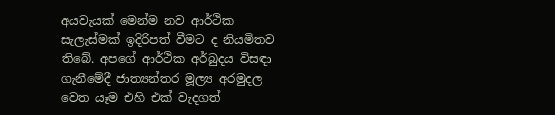අයවැයක් මෙන්ම නව ආර්ථික සැලැස්මක් ඉදිරිපත් වීමට ද නියමිතව තිබේ. අපගේ ආර්ථික අර්බුදය විසඳා ගැනීමේදී ජාත්‍යන්තර මූල්‍ය අරමුදල වෙත යෑම එහි එක් වැදගත්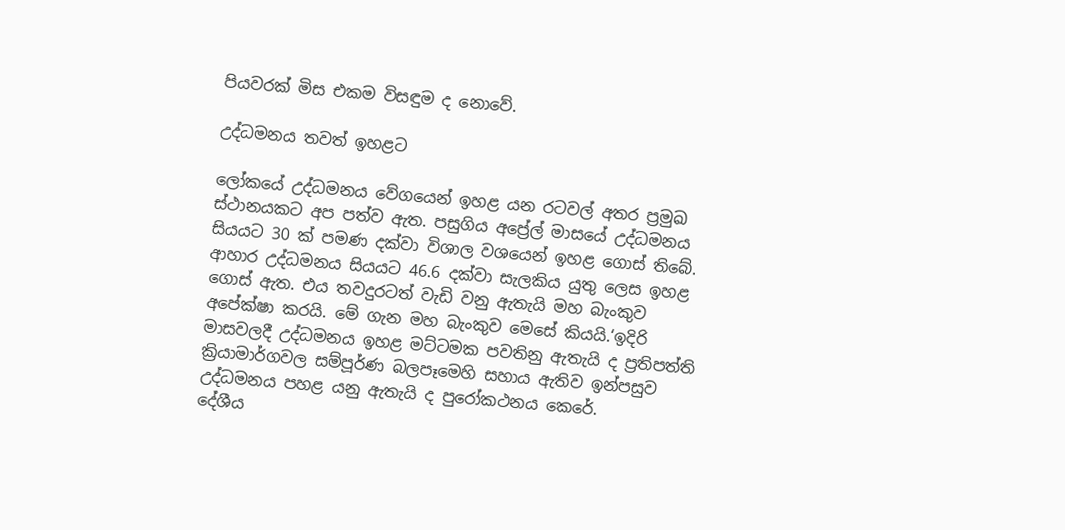පියවරක් මිස එකම විසඳුම ද නොවේ.

උද්ධමනය තවත් ඉහළට

ලෝකයේ උද්ධමනය වේගයෙන් ඉහළ යන රටවල් අතර ප්‍රමුඛ ස්ථානයකට අප පත්ව ඇත. පසුගිය අප්‍රේල් මාසයේ උද්ධමනය සියයට 30 ක් පමණ දක්වා විශාල වශයෙන් ඉහළ ගොස් තිබේ. ආහාර උද්ධමනය සියයට 46.6 දක්වා සැලකිය යුතු ලෙස ඉහළ ගොස් ඇත. එය තවදුරටත් වැඩි වනු ඇතැයි මහ බැංකුව අපේක්ෂා කරයි. මේ ගැන මහ බැංකුව මෙසේ කියයි.‘ඉදිරි මාසවලදී උද්ධමනය ඉහළ මට්ටමක පවතිනු ඇතැයි ද ප්‍රතිපත්ති ක්‍රියාමාර්ගවල සම්පූර්ණ බලපෑමෙහි සහාය ඇතිව ඉන්පසුව උද්ධමනය පහළ යනු ඇතැයි ද පුරෝකථනය කෙරේ.
දේශීය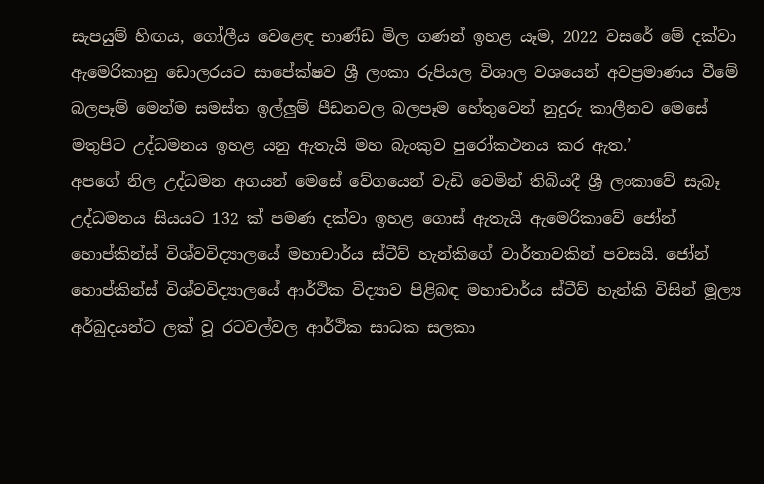සැපයුම් හිඟය, ගෝලීය වෙළෙඳ භාණ්ඩ මිල ගණන් ඉහළ යෑම, 2022 වසරේ මේ දක්වා ඇමෙරිකානු ඩොලරයට සාපේක්ෂව ශ්‍රී ලංකා රුපියල විශාල වශයෙන් අවප්‍රමාණය වීමේ බලපෑම් මෙන්ම සමස්ත ඉල්ලුම් පීඩනවල බලපෑම හේතුවෙන් නුදුරු කාලීනව මෙසේ මතුපිට උද්ධමනය ඉහළ යනු ඇතැයි මහ බැංකුව පුරෝකථනය කර ඇත.’
අපගේ නිල උද්ධමන අගයන් මෙසේ වේගයෙන් වැඩි වෙමින් තිබියදී ශ්‍රී ලංකාවේ සැබෑ උද්ධමනය සියයට 132 ක් පමණ දක්වා ඉහළ ගොස් ඇතැයි ඇමෙරිකාවේ ජෝන් හොප්කින්ස් විශ්වවිද්‍යාලයේ මහාචාර්ය ස්ටීව් හැන්කිගේ වාර්තාවකින් පවසයි. ජෝන් හොප්කින්ස් විශ්වවිද්‍යාලයේ ආර්ථික විද්‍යාව පිළිබඳ මහාචාර්ය ස්ටීව් හැන්කි විසින් මූල්‍ය අර්බුදයන්ට ලක් වූ රටවල්වල ආර්ථික සාධක සලකා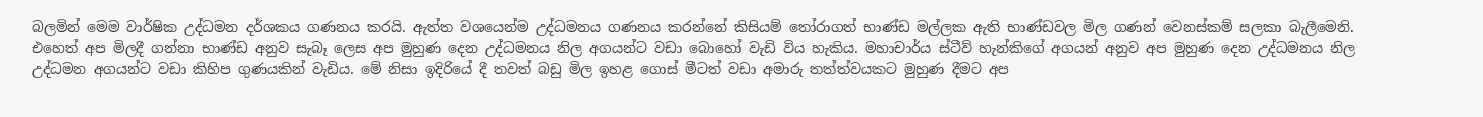බලමින් මෙම වාර්ෂික උද්ධමන දර්ශකය ගණනය කරයි. ඇත්ත වශයෙන්ම උද්ධමනය ගණනය කරන්නේ කිසියම් තෝරාගත් භාණ්ඩ මල්ලක ඇති භාණ්ඩවල මිල ගණන් වෙනස්කම් සලකා බැලීමෙනි. එහෙත් අප මිලදී ගන්නා භාණ්ඩ අනුව සැබෑ ලෙස අප මුහුණ දෙන උද්ධමනය නිල අගයන්ට වඩා බොහෝ වැඩි විය හැකිය. මහාචාර්ය ස්ටීව් හැන්කිගේ අගයන් අනුව අප මුහුණ දෙන උද්ධමනය නිල උද්ධමන අගයන්ට වඩා කිහිප ගුණයකින් වැඩිය. මේ නිසා ඉදිරියේ දී තවත් බඩු මිල ඉහළ ගොස් මීටත් වඩා අමාරු තත්ත්වයකට මුහුණ දීමට අප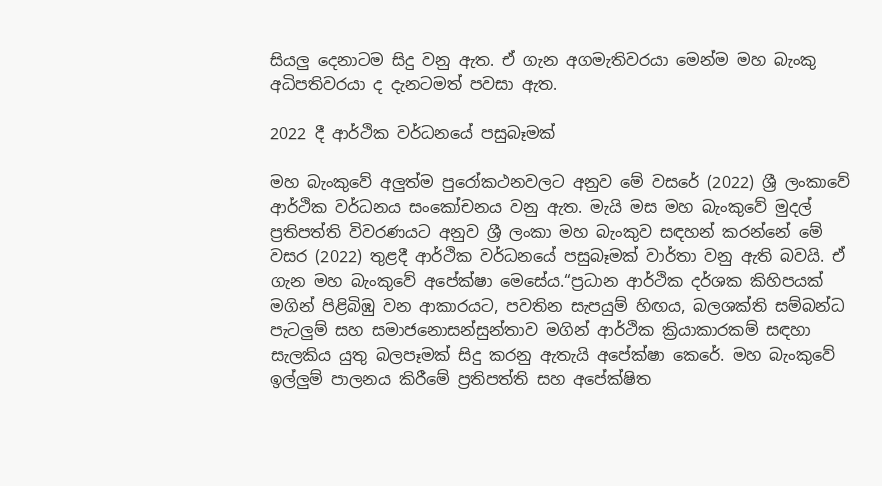සියලු දෙනාටම සිදු වනු ඇත. ඒ ගැන අගමැතිවරයා මෙන්ම මහ බැංකු අධිපතිවරයා ද දැනටමත් පවසා ඇත.

2022 දී ආර්ථික වර්ධනයේ පසුබෑමක්

මහ බැංකුවේ අලුත්ම පුරෝකථනවලට අනුව මේ වසරේ (2022) ශ්‍රී ලංකාවේ ආර්ථික වර්ධනය සංකෝචනය වනු ඇත. මැයි මස මහ බැංකුවේ මුදල් ප්‍රතිපත්ති විවරණයට අනුව ශ්‍රී ලංකා මහ බැංකුව සඳහන් කරන්නේ මේ වසර (2022) තුළදී ආර්ථික වර්ධනයේ පසුබෑමක් වාර්තා වනු ඇති බවයි. ඒ ගැන මහ බැංකුවේ අපේක්ෂා මෙසේය.“ප්‍රධාන ආර්ථික දර්ශක කිහිපයක් මගින් පිළිබිඹු වන ආකාරයට, පවතින සැපයුම් හිඟය, බලශක්ති සම්බන්ධ පැටලුම් සහ සමාජනොසන්සුන්තාව මගින් ආර්ථික ක්‍රියාකාරකම් සඳහා සැලකිය යුතු බලපෑමක් සිදු කරනු ඇතැයි අපේක්ෂා කෙරේ. මහ බැංකුවේ ඉල්ලුම් පාලනය කිරීමේ ප්‍රතිපත්ති සහ අපේක්ෂිත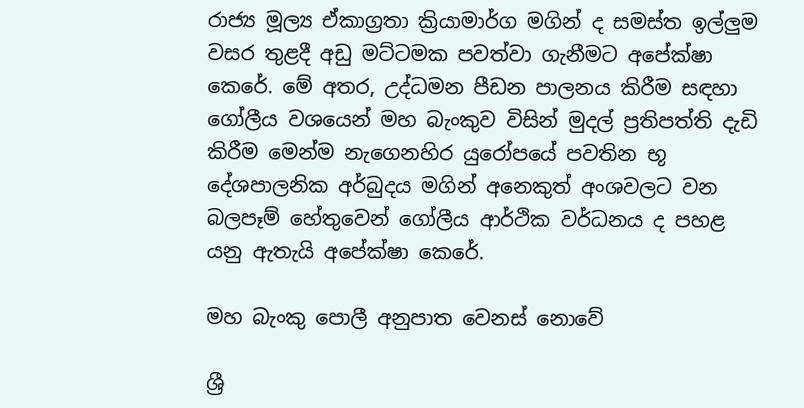රාජ්‍ය මූල්‍ය ඒකාග්‍රතා ක්‍රියාමාර්ග මගින් ද සමස්ත ඉල්ලුම වසර තුළදී අඩු මට්ටමක පවත්වා ගැනීමට අපේක්ෂා කෙරේ. මේ අතර, උද්ධමන පීඩන පාලනය කිරීම සඳහා ගෝලීය වශයෙන් මහ බැංකුව විසින් මුදල් ප්‍රතිපත්ති දැඩි කිරීම මෙන්ම නැගෙනහිර යුරෝපයේ පවතින භූ දේශපාලනික අර්බුදය මගින් අනෙකුත් අංශවලට වන බලපෑම් හේතුවෙන් ගෝලීය ආර්ථික වර්ධනය ද පහළ යනු ඇතැයි අපේක්ෂා කෙරේ.

මහ බැංකු පොලී අනුපාත වෙනස් නොවේ

ශ්‍රී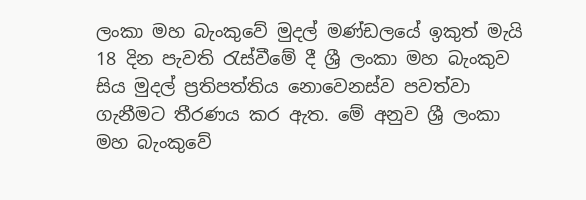ලංකා මහ බැංකුවේ මුදල් මණ්ඩලයේ ඉකුත් මැයි 18 දින පැවති රැස්වීමේ දී ශ්‍රී ලංකා මහ බැංකුව සිය මුදල් ප්‍රතිපත්තිය නොවෙනස්ව පවත්වා ගැනීමට තීරණය කර ඇත. මේ අනුව ශ්‍රී ලංකා මහ බැංකුවේ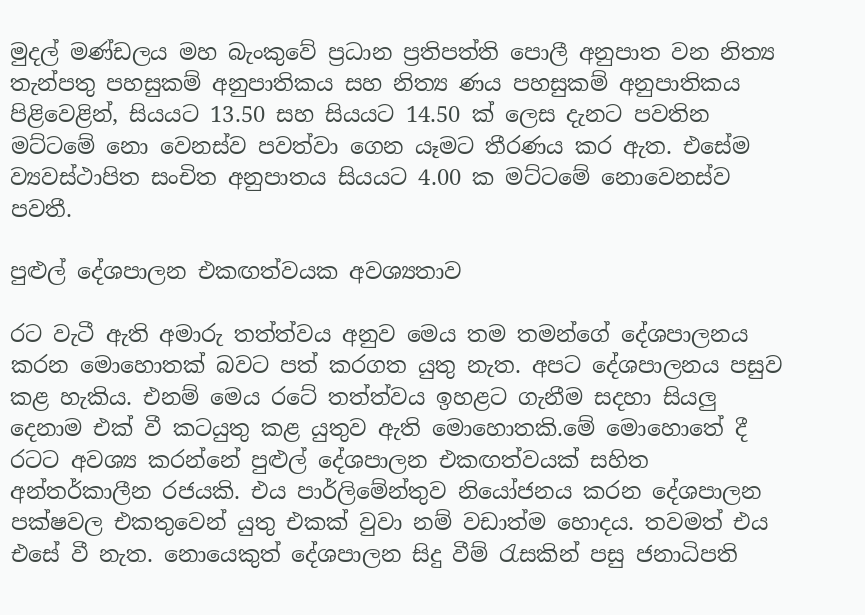මුදල් මණ්ඩලය මහ බැංකුවේ ප්‍රධාන ප්‍රතිපත්ති පොලී අනුපාත වන නිත්‍ය තැන්පතු පහසුකම් අනුපාතිකය සහ නිත්‍ය ණය පහසුකම් අනුපාතිකය පිළිවෙළින්, සියයට 13.50 සහ සියයට 14.50 ක් ලෙස දැනට පවතින මට්ටමේ නො වෙනස්ව පවත්වා ගෙන යෑමට තීරණය කර ඇත. එසේම ව්‍යවස්ථාපිත සංචිත අනුපාතය සියයට 4.00 ක මට්ටමේ නොවෙනස්ව පවතී.

පුළුල් දේශපාලන එකඟත්වයක අවශ්‍යතාව

රට වැටී ඇති අමාරු තත්ත්වය අනුව මෙය තම තමන්ගේ දේශපාලනය කරන මොහොතක් බවට පත් කරගත යුතු නැත. අපට දේශපාලනය පසුව කළ හැකිය. එනම් මෙය රටේ තත්ත්වය ඉහළට ගැනීම සදහා සියලු දෙනාම එක් වී කටයුතු කළ යුතුව ඇති මොහොතකි.මේ මොහොතේ දී රටට අවශ්‍ය කරන්නේ පුළුල් දේශපාලන එකඟත්වයක් සහිත අන්තර්කාලීන රජයකි. එය පාර්ලිමේන්තුව නියෝජනය කරන දේශපාලන පක්ෂවල එකතුවෙන් යුතු එකක් වුවා නම් වඩාත්ම හොදය. තවමත් එය එසේ වී නැත. නොයෙකුත් දේශපාලන සිදු වීම් රැසකින් පසු ජනාධිපති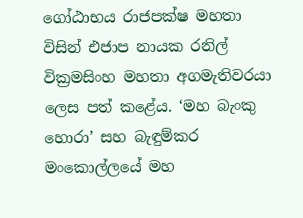ගෝඨාභය රාජපක්ෂ මහතා විසින් එජාප නායක රනිල් වික්‍රමසිංහ මහතා අගමැතිවරයා ලෙස පත් කළේය. ‘මහ බැංකු හොරා’ සහ බැඳුම්කර මංකොල්ලයේ මහ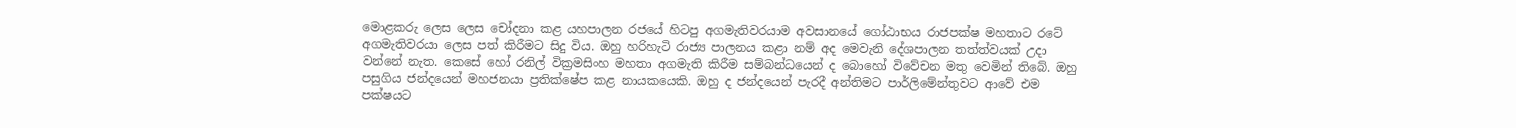මොළකරු ලෙස ලෙස චෝදනා කළ යහපාලන රජයේ හිටපු අගමැතිවරයාම අවසානයේ ගෝඨාභය රාජපක්ෂ මහතාට රටේ අගමැතිවරයා ලෙස පත් කිරීමට සිදු විය. ඔහු හරිහැටි රාජ්‍ය පාලනය කළා නම් අද මෙවැනි දේශපාලන තත්ත්වයක් උදා වන්නේ නැත. කෙසේ හෝ රනිල් වික්‍රමසිංහ මහතා අගමැති කිරීම සම්බන්ධයෙන් ද බොහෝ විවේචන මතු වෙමින් තිබේ. ඔහු පසුගිය ජන්දයෙන් මහජනයා ප්‍රතික්ෂේප කළ නායකයෙකි. ඔහු ද ජන්දයෙන් පැරදී අන්තිමට පාර්ලිමේන්තුවට ආවේ එම පක්ෂයට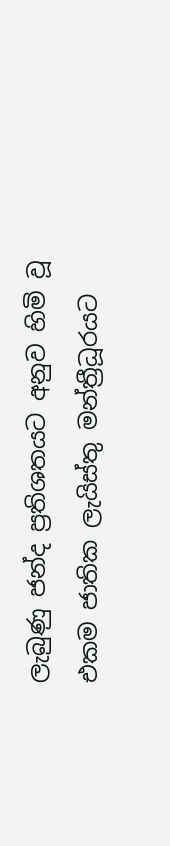ලැබුණු ජන්ද ප්‍රතිශතයට අනුව හිමි වූ එකම ජාතික ලැයිස්තු මන්ත්‍රීධූරයට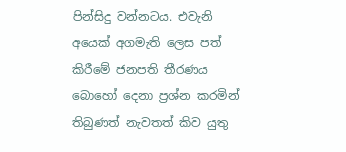පින්සිදු වන්නටය. එවැනි අයෙක් අගමැති ලෙස පත් කිරීමේ ජනපති තීරණය බොහෝ දෙනා ප්‍රශ්න කරමින් තිබුණත් නැවතත් කිව යුතු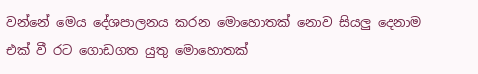වන්නේ මෙය දේශපාලනය කරන මොහොතක් නොව සියලු දෙනාම එක් වී රට ගොඩගත යුතු මොහොතක්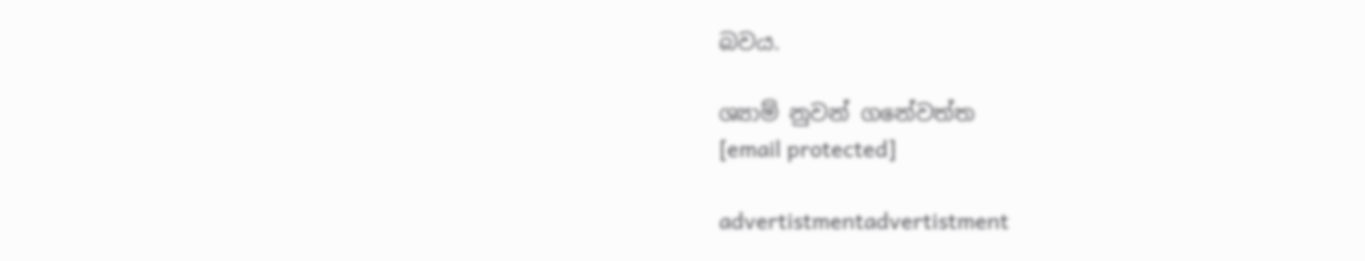බවය.

ශ්‍යාම් නුවන් ගනේවත්ත
[email protected]

advertistmentadvertistment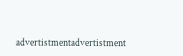advertistmentadvertistment